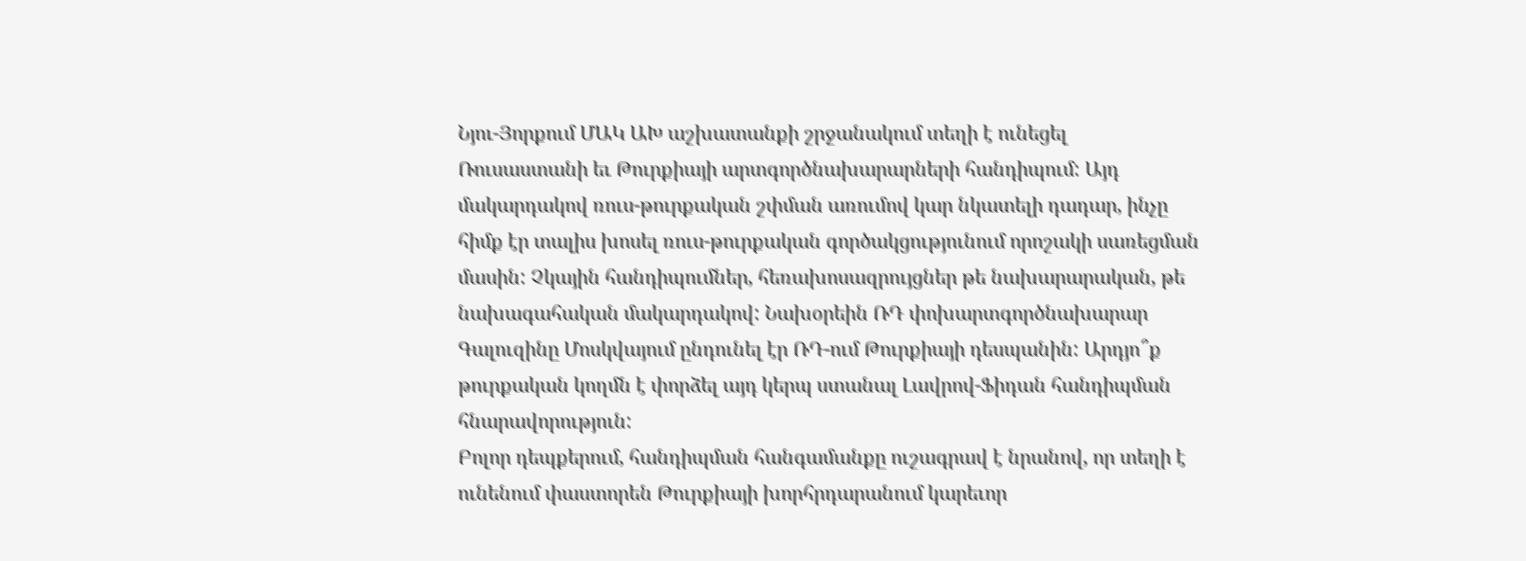Նյու-Յորքում ՄԱԿ ԱԽ աշխատանքի շրջանակում տեղի է ունեցել Ռուսաստանի եւ Թուրքիայի արտգործնախարարների հանդիպում: Այդ մակարդակով ռուս-թուրքական շփման առումով կար նկատելի դադար, ինչը հիմք էր տալիս խոսել ռուս-թուրքական գործակցությունում որոշակի սառեցման մասին: Չկային հանդիպումներ, հեռախոսազրույցներ թե նախարարական, թե նախագահական մակարդակով: Նախօրեին ՌԴ փոխարտգործնախարար Գալուզինը Մոսկվայում ընդունել էր ՌԴ-ում Թուրքիայի դեսպանին: Արդյո՞ք թուրքական կողմն է փորձել այդ կերպ ստանալ Լավրով-Ֆիդան հանդիպման հնարավորություն:
Բոլոր դեպքերում, հանդիպման հանգամանքը ուշագրավ է նրանով, որ տեղի է ունենում փաստորեն Թուրքիայի խորհրդարանում կարեւոր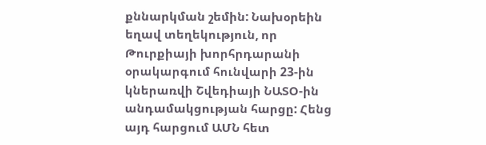քննարկման շեմին: Նախօրեին եղավ տեղեկություն, որ Թուրքիայի խորհրդարանի օրակարգում հունվարի 23-ին կներառվի Շվեդիայի ՆԱՏՕ-ին անդամակցության հարցը: Հենց այդ հարցում ԱՄՆ հետ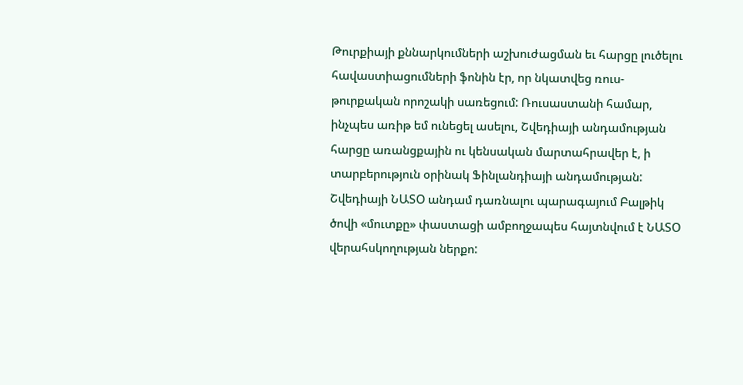Թուրքիայի քննարկումների աշխուժացման եւ հարցը լուծելու հավաստիացումների ֆոնին էր, որ նկատվեց ռուս-թուրքական որոշակի սառեցում: Ռուսաստանի համար, ինչպես առիթ եմ ունեցել ասելու, Շվեդիայի անդամության հարցը առանցքային ու կենսական մարտահրավեր է, ի տարբերություն օրինակ Ֆինլանդիայի անդամության:
Շվեդիայի ՆԱՏՕ անդամ դառնալու պարագայում Բալթիկ ծովի «մուտքը» փաստացի ամբողջապես հայտնվում է ՆԱՏՕ վերահսկողության ներքո: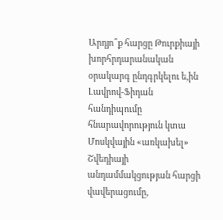Արդյո՞ք հարցը Թուրքիայի խորհրդարանական օրակարգ ընդգրկելու ե,ին Լավրով-Ֆիդան հանդիպումը հնարավորություն կտա Մոսկվային «առկախել» Շվեդիայի անդամմակցության հարցի վավերացումը,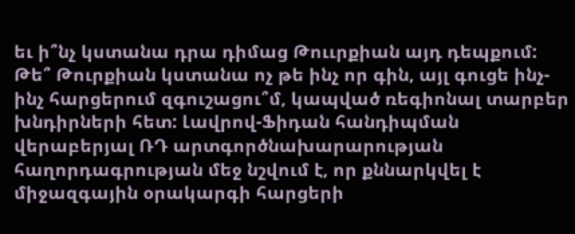եւ ի՞նչ կստանա դրա դիմաց Թոււրքիան այդ դեպքում: Թե՞ Թուրքիան կստանա ոչ թե ինչ որ գին, այլ գուցե ինչ-ինչ հարցերում զգուշացու՞մ, կապված ռեգիոնալ տարբեր խնդիրների հետ: Լավրով-Ֆիդան հանդիպման վերաբերյալ ՌԴ արտգործնախարարության հաղորդագրության մեջ նշվում է, որ քննարկվել է միջազգային օրակարգի հարցերի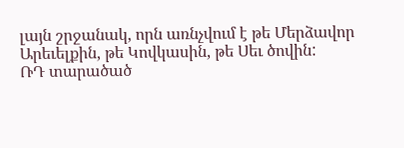լայն շրջանակ, որն առնչվում է թե Մերձավոր Արեւելքին, թե Կովկասին, թե Սեւ ծովին:
ՌԴ տարածած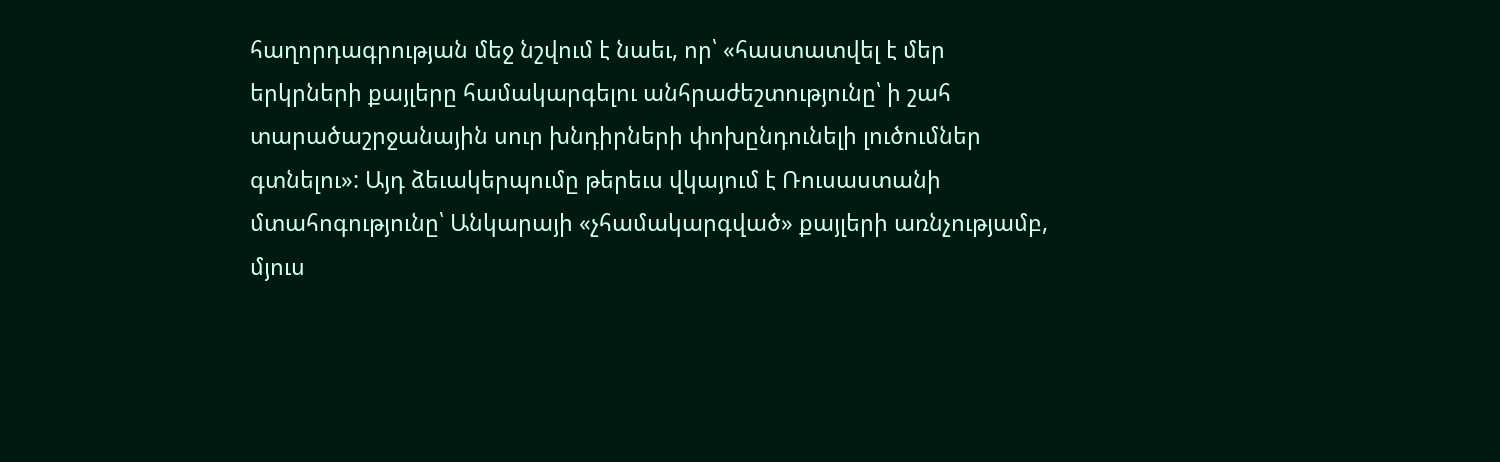հաղորդագրության մեջ նշվում է նաեւ, որ՝ «հաստատվել է մեր երկրների քայլերը համակարգելու անհրաժեշտությունը՝ ի շահ տարածաշրջանային սուր խնդիրների փոխընդունելի լուծումներ գտնելու»: Այդ ձեւակերպումը թերեւս վկայում է Ռուսաստանի մտահոգությունը՝ Անկարայի «չհամակարգված» քայլերի առնչությամբ, մյուս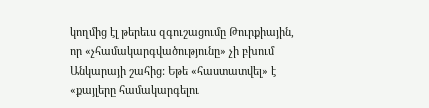կողմից էլ թերեւս զգուշացումը Թուրքիային, որ «չհամակարգվածությունը» չի բխում Անկարայի շահից: Եթե «հաստատվել» է «քայլերը համակարգելու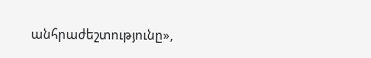անհրաժեշտությունը»,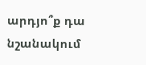արդյո՞ք դա նշանակում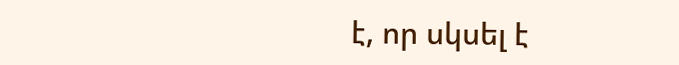է, որ սկսել է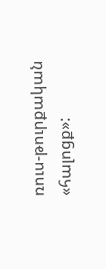ռուս-թուրքական «հալոցք»: